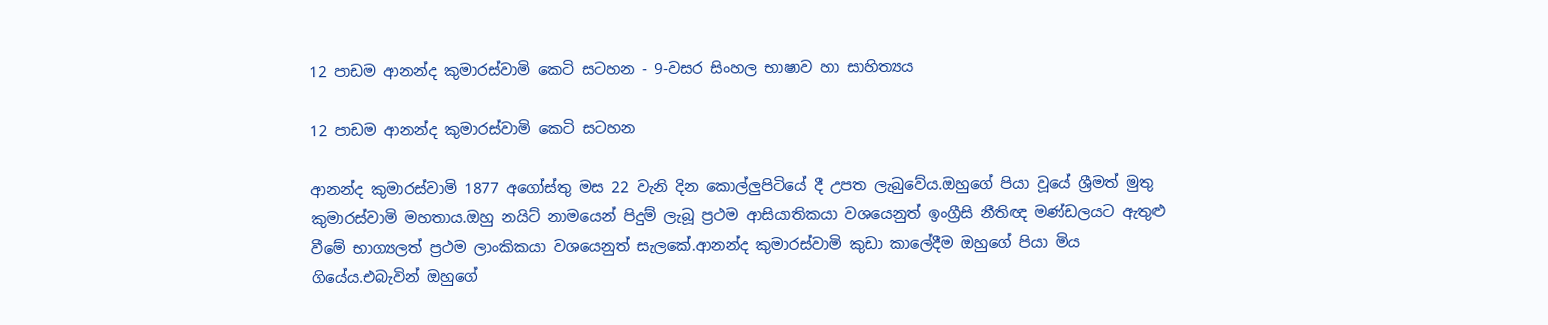12 පාඩම ආනන්ද කුමාරස්වාමි කෙටි සටහන - 9-වසර සිංහල භාෂාව හා සාහිත්‍යය

12 පාඩම ආනන්ද කුමාරස්වාමි කෙටි සටහන

ආනන්ද කුමාරස්වාමි 1877 අගෝස්තු මස 22 වැනි දින කොල්ලුපිටියේ දී උපත ලැබුවේය.ඔහුගේ පියා වූයේ ශ්‍රීමත් මුතු කුමාරස්වාමි මහතාය.ඔහු නයිට් නාමයෙන් පිදුම් ලැබූ ප්‍රථම ආසියාතිකයා වශයෙනුත් ඉංග්‍රීසි නීතිඥ මණ්ඩලයට ඇතුළු වීමේ භාග්‍යලත් ප්‍රථම ලාංකිකයා වශයෙනුත් සැලකේ.ආනන්ද කුමාරස්වාමි කුඩා කාලේදීම ඔහුගේ පියා මිය ගියේය.එබැවින් ඔහුගේ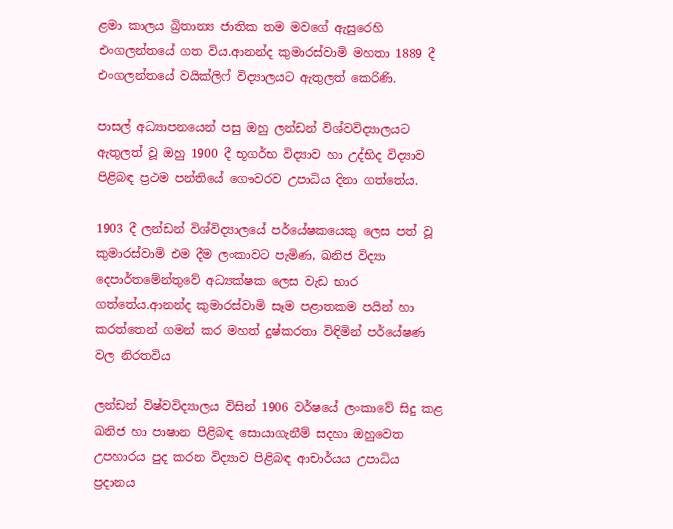ළමා කාලය බ්‍රිතාන්‍ය ජාතික තම මවගේ ඇසුරෙහි එංගලන්තයේ ගත විය.ආනන්ද කුමාරස්වාමි මහතා 1889 දී එංගලන්තයේ වයික්ලිෆ් විද්‍යාලයට ඇතුලත් කෙරිණි.

පාසල් අධ්‍යාපනයෙන් පසු ඔහු ලන්ඩන් විශ්වවිද්‍යාලයට ඇතුලත් වූ ඔහු 1900 දී භූගර්භ විද්‍යාව හා උද්භිද විද්‍යාව පිළිබඳ ප්‍රථම පන්තියේ ගෞවරව උපාධිය දිනා ගත්තේය.

1903 දී ලන්ඩන් විශ්විද්‍යාලයේ පර්යේෂකයෙකු ලෙස පත් වූ කුමාරස්වාමි එම දීම ලංකාවට පැමිණ, ඛනිජ විද්‍යා දෙපාර්තමේන්තුවේ අධ්‍යක්ෂක ලෙස වැඩ භාර ගත්තේය.ආනන්ද කුමාරස්වාමි සෑම පළාතකම පයින් හා කරත්තෙන් ගමන් කර මහත් දුෂ්කරතා විඳිමින් පර්යේෂණ වල නිරතවිය

ලන්ඩන් විෂ්වවිද්‍යාලය විසින් 1906 වර්ෂයේ ලංකාවේ සිදු කළ ඛනිජ හා පාෂාන පිළිබඳ සොයාගැනීම් සදහා ඔහුවෙත උපහාරය පුද කරන විද්‍යාව පිළිබඳ ආචාර්යය උපාධිය ප්‍රදානය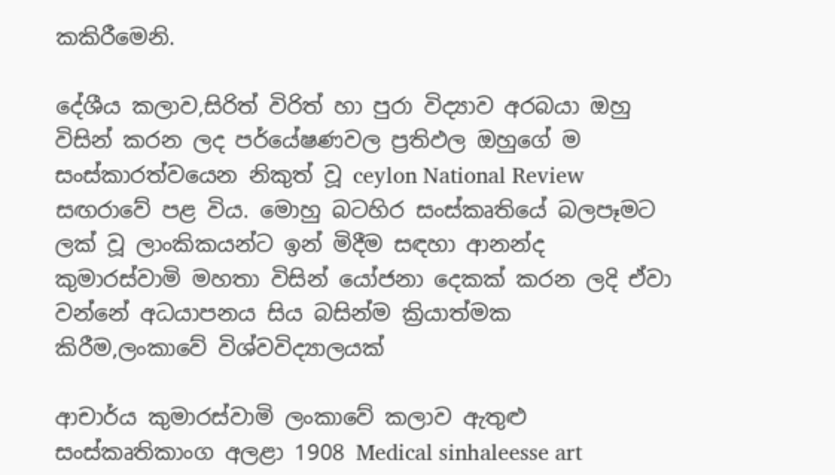කකිරීමෙනි.

දේශීය කලාව,සිරිත් විරිත් හා පුරා විද්‍යාව අරබයා ඔහු විසින් කරන ලද පර්යේෂණවල ප්‍රතිඵල ඔහුගේ ම සංස්කාරත්වයෙන නිකුත් වූ ceylon National Review සඟරාවේ පළ විය. මොහු බටහිර සංස්කෘතියේ බලපෑමට ලක් වූ ලාංකිකයන්ට ඉන් මිදීම සඳහා ආනන්ද කුමාරස්වාමි මහතා විසින් යෝජනා දෙකක් කරන ලදි ඒවා වන්නේ අධයාපනය සිය බසින්ම ක්‍රියාත්මක කිරීම,ලංකාවේ විශ්වවිද්‍යාලයක්

ආචාර්ය කුමාරස්වාමි ලංකාවේ කලාව ඇතුළු සංස්කෘතිකාංග අලළා 1908 Medical sinhaleesse art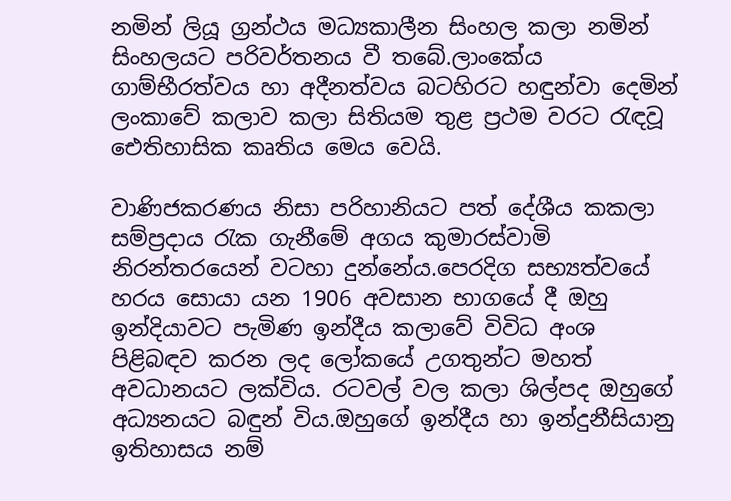නමින් ලියූ ග්‍රන්ථය මධ්‍යකාලීන සිංහල කලා නමින් සිංහලයට පරිවර්තනය වී තබේ.ලාංකේය ගාම්භීරත්වය හා අදීනත්වය බටහිරට හඳුන්වා දෙමින් ලංකාවේ කලාව කලා සිතියම තුළ ප්‍රථම වරට රැඳවූ ඓතිහාසික කෘතිය මෙය වෙයි.

වාණිජකරණය නිසා පරිහානියට පත් දේශීය කකලා සම්ප්‍රදාය රැක ගැනීමේ අගය කුමාරස්වාමි නිරන්තරයෙන් වටහා දුන්නේය.පෙරදිග සභ්‍යත්වයේ හරය සොයා යන 1906 අවසාන භාගයේ දී ඔහු ඉන්දියාවට පැමිණ ඉන්දීය කලාවේ විවිධ අංශ පිළිබඳව කරන ලද ලෝකයේ උගතුන්ට මහත් අවධානයට ලක්විය. රටවල් වල කලා ශිල්පද ඔහුගේ අධ්‍යනයට බඳුන් විය.ඔහුගේ ඉන්දීය හා ඉන්දුනීසියානු ඉතිහාසය නම්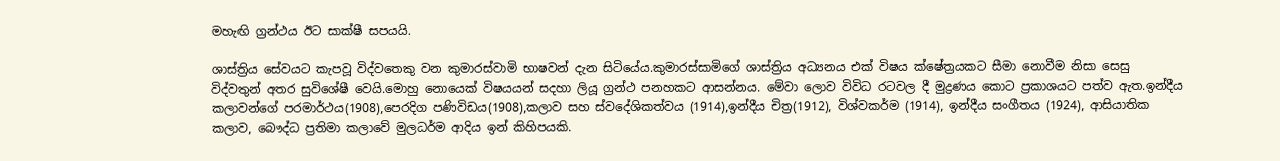මහැඟි ග්‍රන්ථය ඊට සාක්ෂී සපයයි.

ශාස්ත්‍රිය සේවයට කැපවූ විද්වතෙකු වන කුමාරස්වාමි භාෂවන් දැන සිටියේය.කුමාරස්සාමිගේ ශාස්ත්‍රිය අධ්‍යනය එක් විෂය ක්ෂේත්‍රයකට සීමා නොවීම නිසා සෙසු විද්වතුන් අතර සුවිශේෂී වෙයි.මොහු නොයෙක් විෂයයන් සදහා ලියූ ග්‍රන්ථ පනහකට ආසන්නය. මේවා ලොව විවිධ රටවල දී මුද්‍රණය කොට ප්‍රකාශයට පත්ව ඇත.ඉන්දීය කලාවන්ගේ පරමාර්ථය(1908),පෙරදිග පණිවිඩය(1908),කලාව සහ ස්වදේශිකත්වය (1914),ඉන්දීය චිත්‍ර(1912), විශ්වකර්ම (1914), ඉන්දීය සංගීතය (1924), ආසියාතික කලාව, බෞද්ධ ප්‍රතිමා කලාවේ මුලධර්ම ආදිය ඉන් කිහිපයකි.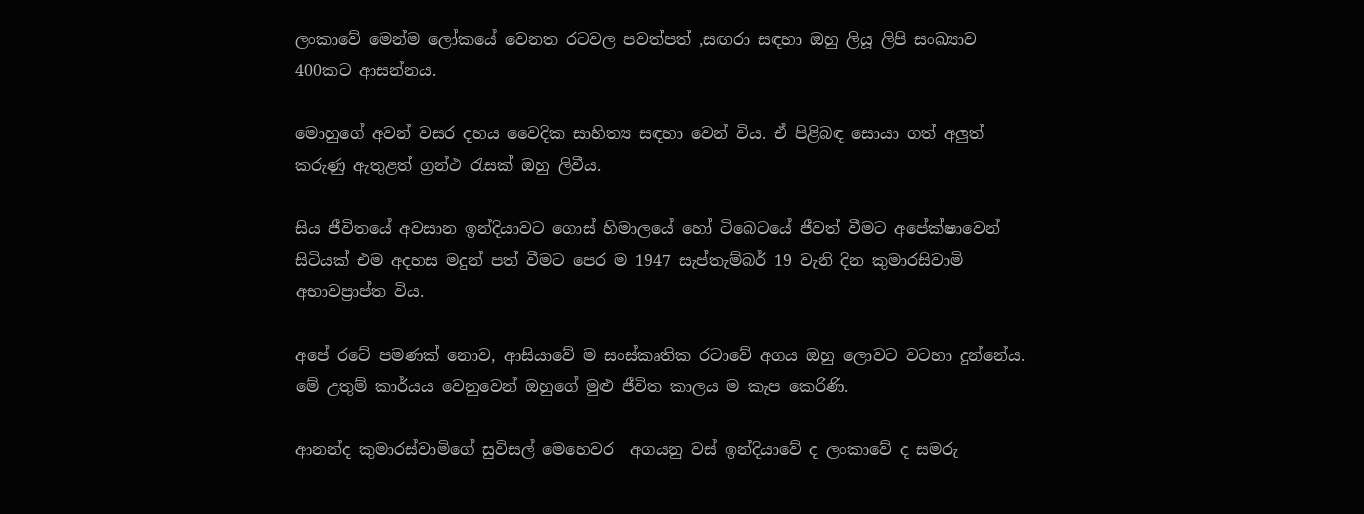ලංකාවේ මෙන්ම ලෝකයේ වෙනත රටවල පවත්පත් ,සඟරා සඳහා ඔහු ලියූ ලිපි සංඛ්‍යාව 400කට ආසන්නය.

මොහුගේ අවන් වසර දහය වෛදික සාහිත්‍ය සඳහා වෙන් විය. ඒ පිළිබඳ සොයා ගත් අලුත් කරුණු ඇතුළත් ග්‍රන්ථ රැසක් ඔහු ලිවීය.

සිය ජීවිතයේ අවසාන ඉන්දියාවට ගොස් හිමාලයේ හෝ ටිබෙටයේ ජීවත් වීමට අපේක්ෂාවෙන් සිටියක් එම අදහස මදුන් පත් වීමට පෙර ම 1947 සැප්තැම්බර් 19 වැනි දින කුමාරසිවාමි අභාවප්‍රාප්ත විය.

අපේ රටේ පමණක් නොව, ආසියාවේ ම සංස්කෘතික රටාවේ අගය ඔහු ලොවට වටහා දුන්නේය. මේ උතුම් කාර්යය වෙනුවෙන් ඔහුගේ මුළු ජීවිත කාලය ම කැප කෙරිණි.

ආනන්ද කුමාරස්වාමිගේ සුවිසල් මෙහෙවර  අගයනු වස් ඉන්දියාවේ ද ලංකාවේ ද සමරු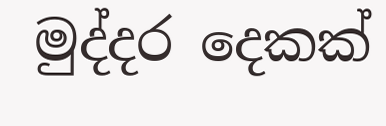මුද්දර දෙකක්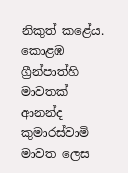නිකුත් කළේය. කොළඹ ග්‍රීන්පාත්හි මාවතක් ආනන්ද කුමාරස්වාමි මාවත ලෙස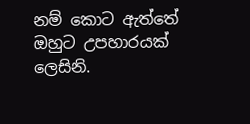නම් කොට ඇත්තේ ඔහුට උපහාරයක් ලෙසිනි.